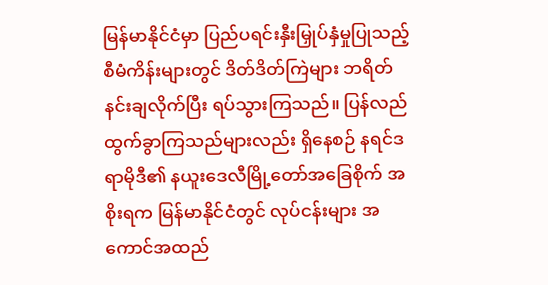မြန်မာနိုင်ငံမှာ ပြည်ပရင်းနှီးမြှုပ်နှံမှုပြုသည့် စီမံကိန်းများတွင် ဒိတ်ဒိတ်ကြဲများ ဘရိတ်နင်းချလိုက်ပြီး ရပ်သွားကြသည်။ ပြန်လည်ထွက်ခွာကြသည်များလည်း ရှိနေစဉ် နရင်ဒရာမိုဒီ၏ နယူးဒေလီမြို့တော်အခြေစိုက် အစိုးရက မြန်မာနိုင်ငံတွင် လုပ်ငန်းများ အကောင်အထည်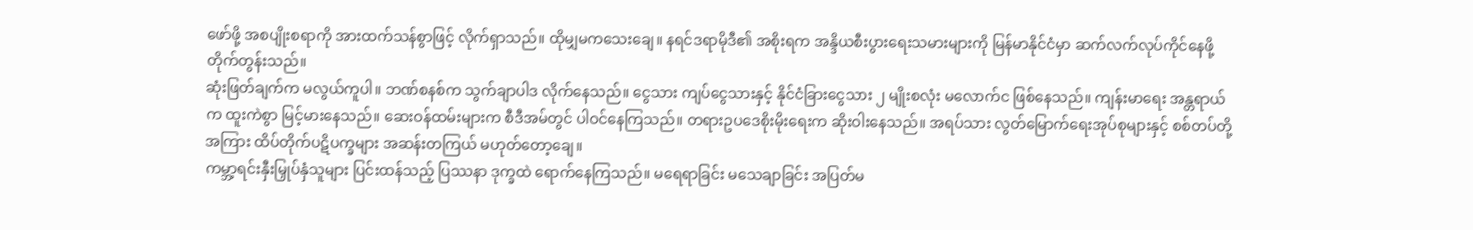ဖော်ဖို့ အစပျိုးစရာကို အားထက်သန်စွာဖြင့် လိုက်ရှာသည်။ ထိုမျှမကသေးချေ။ နရင်ဒရာမိုဒီ၏ အစိုးရက အန္ဒိယစီးပွားရေးသမားများကို မြန်မာနိုင်ငံမှာ ဆက်လက်လုပ်ကိုင်နေဖို့ တိုက်တွန်းသည်။
ဆုံးဖြတ်ချက်က မလွယ်ကူပါ။ ဘဏ်စနစ်က သွက်ချာပါဒ လိုက်နေသည်။ ငွေသား ကျပ်ငွေသားနှင့် နိုင်ငံခြားငွေသား ၂ မျိုးစလုံး မလောက်င ဖြစ်နေသည်။ ကျန်းမာရေး အန္တရာယ်က ထူးကဲစွာ မြင့်မားနေသည်။ ဆေးဝန်ထမ်းများက စီဒီအမ်တွင် ပါဝင်နေကြသည်။ တရားဥပဒေစိုးမိုးရေးက ဆိုးဝါးနေသည်။ အရပ်သား လွတ်မြောက်ရေးအုပ်စုများနှင့် စစ်တပ်တို့အကြား ထိပ်တိုက်ပဋိပက္ခများ အဆန်းတကြယ် မဟုတ်တော့ချေ။
ကမ္ဘာ့ရင်းနှီးမြှုပ်နှံသူများ ပြင်းထန်သည့် ပြဿနာ ဒုက္ခထဲ ရောက်နေကြသည်။ မရေရာခြင်း မသေချာခြင်း အပြတ်မ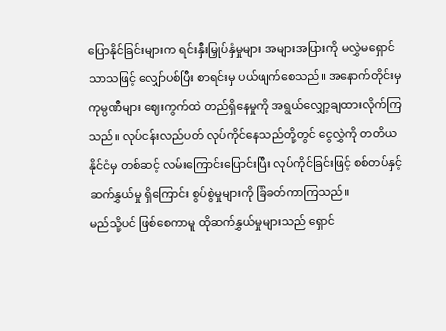ပြောနိုင်ခြင်းများက ရင်းနှီးမြှုပ်နှံမှုများ အများအပြားကို မလွှဲမရှောင်သာသဖြင့် လျှော်ပစ်ပြီး စာရင်းမှ ပယ်ဖျက်စေသည်။ အနောက်တိုင်းမှ ကုမ္ပဏီများ ဈေးကွက်ထဲ တည်ရှိနေမှုကို အရွယ်လျှော့ချထားလိုက်ကြသည်။ လုပ်ငန်းလည်ပတ် လုပ်ကိုင်နေသည်တို့တွင် ငွေလွှဲကို တတိယနိုင်ငံမှ တစ်ဆင့် လမ်းကြောင်းပြောင်းပြီး လုပ်ကိုင်ခြင်းဖြင့် စစ်တပ်နှင့် ဆက်နွှယ်မှု ရှိကြောင်း စွပ်စွဲမှုများကို ခြံခတ်ကာကြသည်။
မည်သို့ပင် ဖြစ်စေကာမူ ထိုဆက်နွှယ်မှုများသည် ရှောင်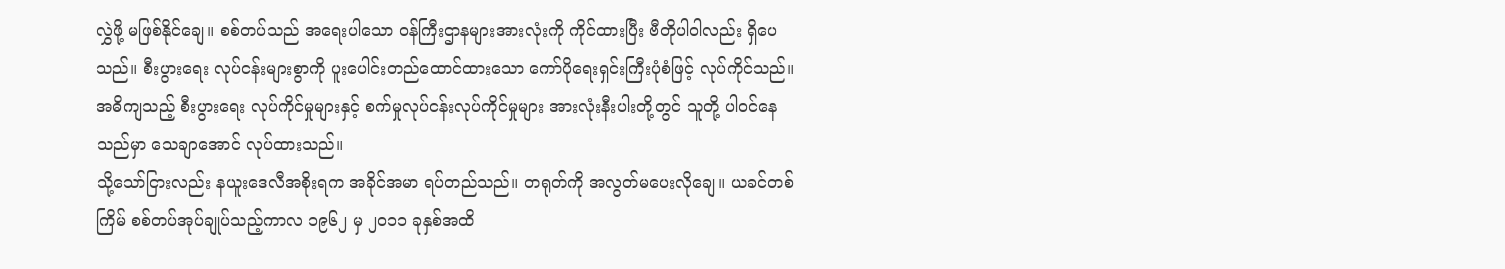လွှဲဖို့ မဖြစ်နိုင်ချေ။ စစ်တပ်သည် အရေးပါသော ဝန်ကြီးဌာနများအားလုံးကို ကိုင်ထားပြီး ဗီတိုပါဝါလည်း ရှိပေသည်။ စီးပွားရေး လုပ်ငန်းများစွာကို ပူးပေါင်းတည်ထောင်ထားသော ကော်ပိုရေးရှင်းကြီးပုံစံဖြင့် လုပ်ကိုင်သည်။ အဓိကျသည့် စီးပွားရေး လုပ်ကိုင်မှုများနှင့် စက်မှုလုပ်ငန်းလုပ်ကိုင်မှုများ အားလုံးနီးပါးတို့တွင် သူတို့ ပါဝင်နေသည်မှာ သေချာအောင် လုပ်ထားသည်။
သို့သော်ငြားလည်း နယူးဒေလီအစိုးရက အခိုင်အမာ ရပ်တည်သည်။ တရုတ်ကို အလွတ်မပေးလိုချေ။ ယခင်တစ်ကြိမ် စစ်တပ်အုပ်ချုပ်သည့်ကာလ ၁၉၆၂ မှ ၂၀၁၁ ခုနှစ်အထိ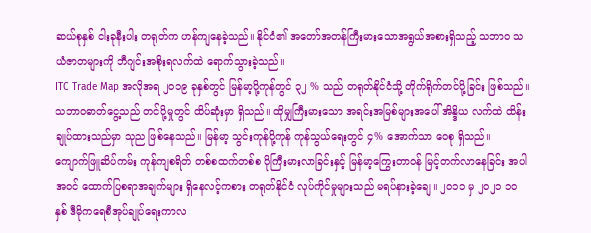ဆယ်စုနှစ် ငါးခုနီးပါး တရုတ်က ဟန်ကျနေခဲ့သည်။ နိုင်ငံ၏ အတော်အတန်ကြီးမားသောအရွယ်အစားရှိသည့် သဘာဝ သယံဇာတများကို ဘီဂျင်းအစိုးရလက်ထဲ ရောက်သွားခဲ့သည်။
ITC Trade Map အလိုအရ ၂၀၁၉ ခုနှစ်တွင် မြန်မာ့ပို့ကုန်တွင် ၃၂ % သည် တရုတ်နိုင်ငံသို့ တိုက်ရိုက်တင်ပို့ခြင်း ဖြစ်သည်။ သဘာဝဓာတ်ငွေ့သည် တင်ပို့မှုတွင် ထိပ်ဆုံးမှာ ရှိသည်။ ထိုမျှကြီးမားသော အရင်းအမြစ်များအပေါ် အိန္ဒိယ လက်ထဲ ထိန်းချုပ်ထားသည်မှာ သုည ဖြစ်နေသည်။ မြန်မာ့ သွင်းကုန်ပို့ကုန် ကုန်သွယ်ရေးတွင် ၄% အောက်သာ ဝေစု ရှိသည်။
ကျောက်ဖြူဆိပ်ကမ်း ကုန်ကျစရိတ် တစ်စထက်တစ်စ ပိုကြီးမားလာခြင်းနှင့် မြန်မာ့ကြွေးတာဝန် မြင့်တက်လာနေခြင်း အပါအဝင် ထောက်ပြစရာအချက်များ ရှိနေလင့်ကစား တရုတ်နိုင်ငံ လုပ်ကိုင်မှုများသည် မရပ်နားခဲ့ချေ။ ၂၀၁၁ မှ ၂၀၂၁ ၁၀ နှစ် ဒီမိုကရေစီအုပ်ချုပ်ရေးကာလ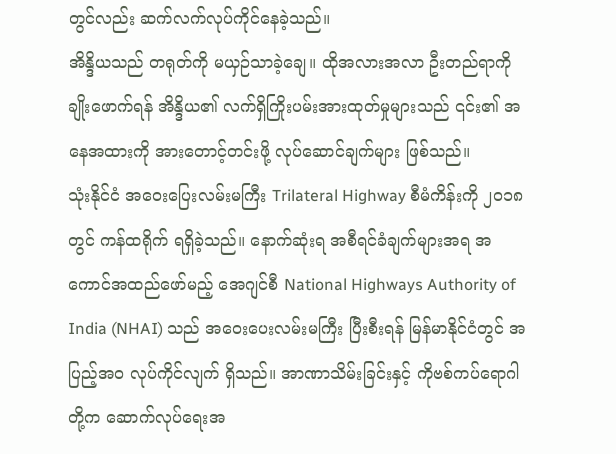တွင်လည်း ဆက်လက်လုပ်ကိုင်နေခဲ့သည်။
အိန္ဒိယသည် တရုတ်ကို မယှဉ်သာခဲ့ချေ။ ထိုအလားအလာ ဦးတည်ရာကို ချိုးဖောက်ရန် အိန္ဒိယ၏ လက်ရှိကြိုးပမ်းအားထုတ်မှုများသည် ၎င်း၏ အနေအထားကို အားတောင့်တင်းဖို့ လုပ်ဆောင်ချက်များ ဖြစ်သည်။
သုံးနိုင်ငံ အဝေးပြေးလမ်းမကြီး Trilateral Highway စီမံကိန်းကို ၂၀၁၈ တွင် ကန်ထရိုက် ရရှိခဲ့သည်။ နောက်ဆုံးရ အစီရင်ခံချက်များအရ အကောင်အထည်ဖော်မည့် အေဂျင်စီ National Highways Authority of India (NHAI) သည် အဝေးပေးလမ်းမကြီး ပြီးစီးရန် မြန်မာနိုင်ငံတွင် အပြည့်အဝ လုပ်ကိုင်လျက် ရှိသည်။ အာဏာသိမ်းခြင်းနှင့် ကိုဗစ်ကပ်ရောဂါတို့က ဆောက်လုပ်ရေးအ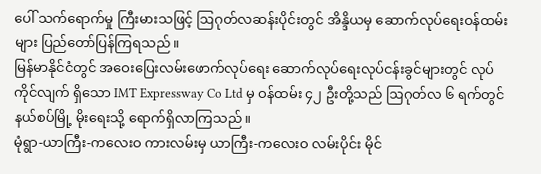ပေါ် သက်ရောက်မှု ကြီးမားသဖြင့် ဩဂုတ်လဆန်းပိုင်းတွင် အိန္ဒိယမှ ဆောက်လုပ်ရေးဝန်ထမ်းများ ပြည်တော်ပြန်ကြရသည်။
မြန်မာနိုင်ငံတွင် အဝေးပြေးလမ်းဖောက်လုပ်ရေး ဆောက်လုပ်ရေးလုပ်ငန်းခွင်များတွင် လုပ်ကိုင်လျက် ရှိသော IMT Expressway Co Ltd မှ ဝန်ထမ်း ၄၂ ဦးတို့သည် ဩဂုတ်လ ၆ ရက်တွင် နယ်စပ်မြို့ မိုးရေးသို့ ရောက်ရှိလာကြသည်။
မုံရွာ-ယာကြီး-ကလေးဝ ကားလမ်းမှ ယာကြီး-ကလေးဝ လမ်းပိုင်း မိုင်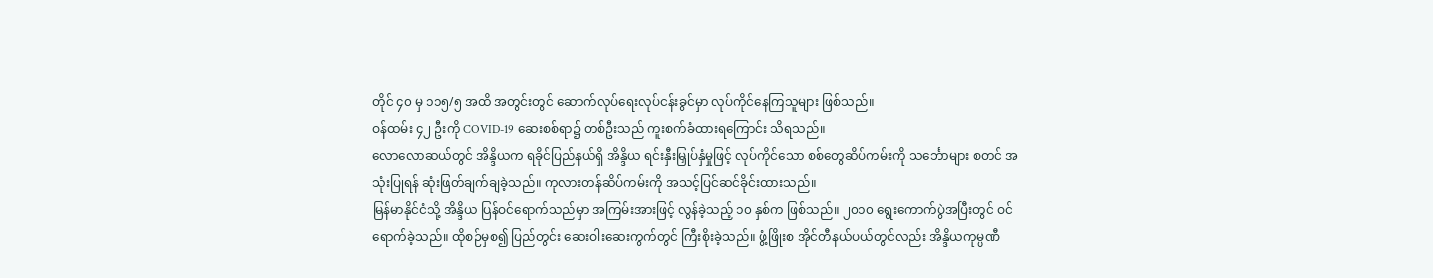တိုင် ၄၀ မှ ၁၁၅/၅ အထိ အတွင်းတွင် ဆောက်လုပ်ရေးလုပ်ငန်းခွင်မှာ လုပ်ကိုင်နေကြသူများ ဖြစ်သည်။
ဝန်ထမ်း ၄၂ ဦးကို COVID-19 ဆေးစစ်ရာ၌ တစ်ဦးသည် ကူးစက်ခံထားရကြောင်း သိရသည်။
လောလောဆယ်တွင် အိန္ဒိယက ရခိုင်ပြည်နယ်ရှိ အိန္ဒိယ ရင်းနှီးမြှုပ်နှံမှုဖြင့် လုပ်ကိုင်သော စစ်တွေဆိပ်ကမ်းကို သင်္ဘောများ စတင် အသုံးပြုရန် ဆုံးဖြတ်ချက်ချခဲ့သည်။ ကုလားတန်ဆိပ်ကမ်းကို အသင့်ပြင်ဆင်ခိုင်းထားသည်။
မြန်မာနိုင်ငံသို့ အိန္ဒိယ ပြန်ဝင်ရောက်သည်မှာ အကြမ်းအားဖြင့် လွန်ခဲ့သည့် ၁၀ နှစ်က ဖြစ်သည်။ ၂၀၁၀ ရွေးကောက်ပွဲအပြီးတွင် ဝင်ရောက်ခဲ့သည်။ ထိုစဉ်မှစ၍ ပြည်တွင်း ဆေးဝါးဆေးကွက်တွင် ကြီးစိုးခဲ့သည်။ ဖွံ့ဖြိုးစ အိုင်တီနယ်ပယ်တွင်လည်း အိန္ဒိယကုမ္ပဏီ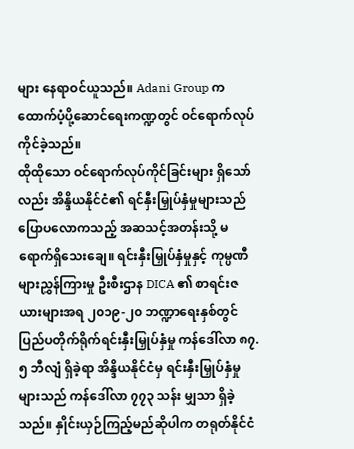များ နေရာဝင်ယူသည်။ Adani Group က ထောက်ပံ့ပို့ဆောင်ရေးကဏ္ဍတွင် ဝင်ရောက်လုပ်ကိုင်ခဲ့သည်။
ထိုထိုသော ဝင်ရောက်လုပ်ကိုင်ခြင်းများ ရှိသော်လည်း အိန္ဒိယနိုင်ငံ၏ ရင်နှီးမြှုပ်နှံမှုများသည် ပြောပလောကသည့် အဆသင့်အတန်းသို့ မရောက်ရှိသေးချေ။ ရင်းနှီးမြှုပ်နှံမှုနှင့် ကုမ္ပဏီများညွှန်ကြားမှု ဦးစီးဌာန DICA ၏ စာရင်းဇယားများအရ ၂၀၁၉-၂၀ ဘဏ္ဍာရေးနှစ်တွင် ပြည်ပတိုက်ရိုက်ရင်းနှီးမြှုပ်နှံမှု ကန်ဒေါ်လာ ၈၇.၅ ဘီလျံ ရှိခဲ့ရာ အိန္ဒိယနိုင်ငံမှ ရင်းနှီးမြှုပ်နှံမှုများသည် ကန်ဒေါ်လာ ၇၇၃ သန်း မျှသာ ရှိခဲ့သည်။ နှိုင်းယှဉ်ကြည့်မည်ဆိုပါက တရုတ်နိုင်ငံ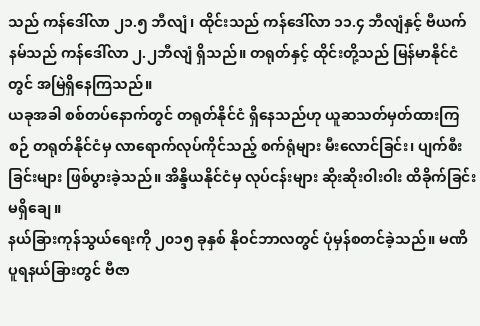သည် ကန်ဒေါ်လာ ၂၁.၅ ဘီလျံ၊ ထိုင်းသည် ကန်ဒေါ်လာ ၁၁.၄ ဘီလျံနှင့် ဗီယက်နမ်သည် ကန်ဒေါ်လာ ၂.၂ဘီလျံ ရှိသည်။ တရုတ်နှင့် ထိုင်းတို့သည် မြန်မာနိုင်ငံတွင် အမြဲရှိနေကြသည်။
ယခုအခါ စစ်တပ်နောက်တွင် တရုတ်နိုင်ငံ ရှိနေသည်ဟု ယူဆသတ်မှတ်ထားကြစဉ် တရုတ်နိုင်ငံမှ လာရောက်လုပ်ကိုင်သည့် စက်ရုံများ မီးလောင်ခြင်း၊ ပျက်စီးခြင်းများ ဖြစ်ပွားခဲ့သည်။ အိန္ဒိယနိုင်ငံမှ လုပ်ငန်းများ ဆိုးဆိုးဝါးဝါး ထိခိုက်ခြင်း မရှိချေ။
နယ်ခြားကုန်သွယ်ရေးကို ၂၀၁၅ ခုနှစ် နိုဝင်ဘာလတွင် ပုံမှန်စတင်ခဲ့သည်။ မဏိပူရနယ်ခြားတွင် ဗီဇာ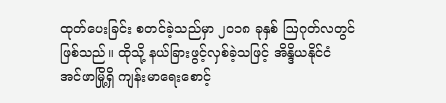ထုတ်ပေးခြင်း စတင်ခဲ့သည်မှာ ၂၀၁၈ ခုနှစ် ဩဂုတ်လတွင် ဖြစ်သည်။ ထိုသို့ နယ်ခြားဖွင့်လှစ်ခဲ့သဖြင့် အိန္ဒိယနိုင်ငံ အင်ဖာမြို့ရှိ ကျန်းမာရေးစောင့်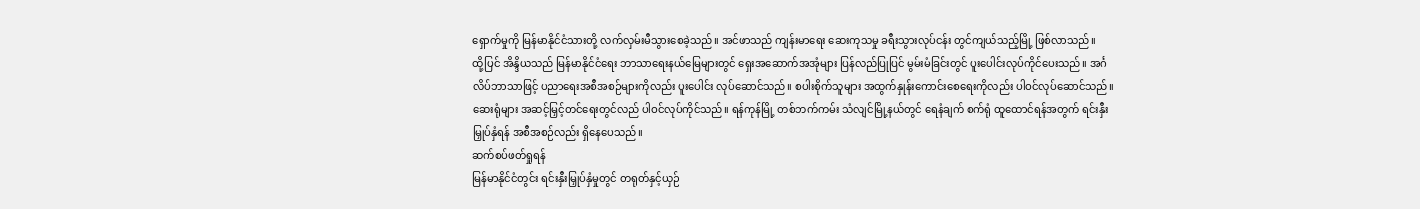ရှောက်မှုကို မြန်မာနိုင်ငံသားတို့ လက်လှမ်းမီသွားစေခဲ့သည်။ အင်ဖာသည် ကျန်းမာရေး ဆေးကုသမှု ခရီးသွားလုပ်ငန်း တွင်ကျယ်သည့်မြို့ ဖြစ်လာသည်။
ထို့ပြင် အိန္ဒိယသည် မြန်မာနိုင်ငံရေး ဘာသာရေးနယ်မြေများတွင် ရှေးအဆောက်အအုံများ ပြန်လည်ပြုပြင် မွမ်းမံခြင်းတွင် ပူးပေါင်းလုပ်ကိုင်ပေးသည်။ အင်္ဂလိပ်ဘာသာဖြင့် ပညာရေးအစီအစဉ်များကိုလည်း ပူးပေါင်း လုပ်ဆောင်သည်။ စပါးစိုက်သူများ အထွက်နှုန်းကောင်းစေရေးကိုလည်း ပါဝင်လုပ်ဆောင်သည်။ ဆေးရုံများ အဆင့်မြှင့်တင်ရေးတွင်လည် ပါဝင်လုပ်ကိုင်သည်။ ရန်ကုန်မြို့ တစ်ဘက်ကမ်း သံလျင်မြို့နယ်တွင် ရေနံချက် စက်ရုံ ထူထောင်ရန်အတွက် ရင်းနှီးမြှုပ်နှံရန် အစီအစဉ်လည်း ရှိနေပေသည်။
ဆက်စပ်ဖတ်ရှုရန်
မြန်မာနိုင်ငံတွင်း ရင်းနှီးမြှုပ်နှံမှုတွင် တရုတ်နှင့်ယှဉ်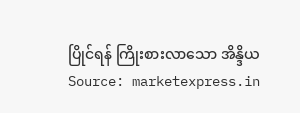ပြိုင်ရန် ကြိုးစားလာသော အိန္ဒိယ
Source: marketexpress.in